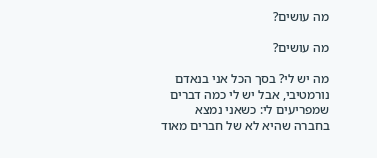מה עושים?

מה עושים?

מה יש לי? בסך הכל אני בנאדם נורמטיבי, אבל יש לי כמה דברים שמפריעים לי: כשאני נמצא בחברה שהיא לא של חברים מאוד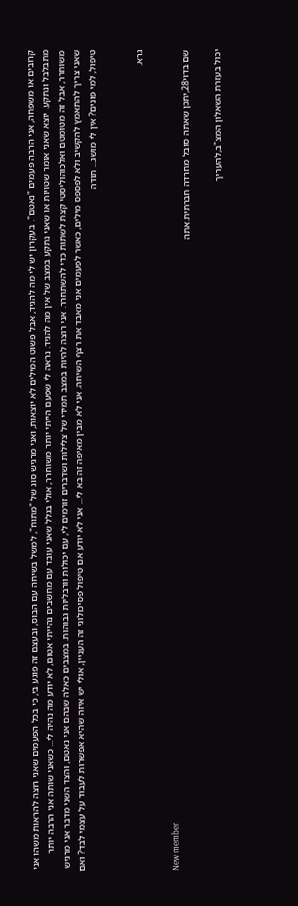קרובים או משפחה, אני הרבה פעמים "נאטם". בעקרון יש לי מה להגיד, אבל פשוט המילים לא יוצאות, ואני מרגיש סוג של "מתוח", למשל בשיחה עם הבוס, ובעצם זה פוגע בי, כי בכל הפעמים שאני רוצה להראות משהו אני מתבלבל ונתקע. יוצא שאני אומר שטויות או שאני נתקע במצב של אין מה להגיד. נראה לי שפעם הייתי יותר משוחרר, אולי בגלל שאני עובד עם מחשבים נהייתי אטום, לא יודע מה נהיה לי... כשאני שותה אני הרבה יותר משוחרר, אבל זה מטומטם ואלכוהוליסטי קצת לשתות כדי להשתחרר. אני רוצה להיות במצב תמידי של צלילות ושדברים זורמים לי, עם יכולות וורבליות גבוהות. במצבים כאלה שבהם אני נאטם, והצד השני מדבר אני מרגיש שאני צריך להתאמץ להקשיב ולא לפספס מילים, כאשר לפעמים אני מאבד את רצף השיחה. אני לא מבין מאיפה זה בא לי... אני לא יודע אם טיפול פסיכולוגי זה העניין, אולי יש איזה שהיא אפשרות לעבוד על עצמי לבד? ואם טיפול, למי פונים? אין לי מושג... תודה


גרא.

New member
שם בדוי28,יתכן שאתה סובל מחרדה חברתית.אתה

יכול בעזרת השאלון המצ"ב,להעריך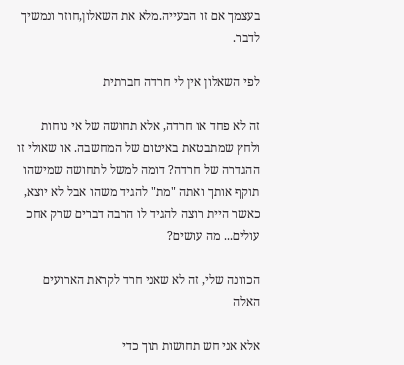בעצמך אם זו הבעייה.מלא את השאלון,חוזר ונמשיך לדבר.

לפי השאלון אין לי חרדה חברתית

זה לא פחד או חרדה, אלא תחושה של אי נוחות ולחץ שמתבטאת באיטום של המחשבה. או שאולי זו ההגדרה של חרדה? דומה למשל לתחושה שמישהו תוקף אותך ואתה "מת" להגיד משהו אבל לא יוצא, כאשר היית רוצה להגיד לו הרבה דברים שרק אחכ עולים... מה עושים?

הכוונה שלי, זה לא שאני חרד לקראת הארועים האלה

אלא אני חש תחושות תוך כדי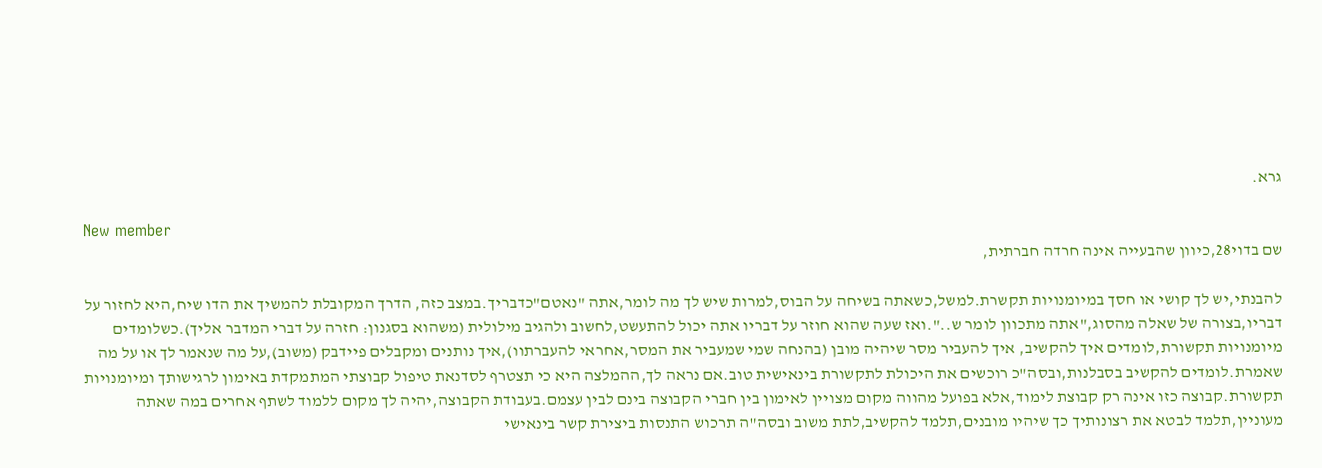גרא.

New member
שם בדוי28,כיוון שהבעייה אינה חרדה חברתית,

להבנתי,יש לך קושי או חסך במיומנויות תקשרת.למשל,כשאתה בשיחה על הבוס,למרות שיש לך מה לומר,אתה "נאטם"כדבריך.במצב כזה, הדרך המקובלת להמשיך את הדו שיח,היא לחזור על דבריו,בצורה של שאלה מהסוג,"אתה מתכוון לומר ש..".ואז שעה שהוא חוזר על דבריו אתה יכול להתעשט,לחשוב ולהגיב מילולית (משהוא בסגנון: חזרה על דברי המדבר אליך).כשלומדים מיומנויות תקשורת,לומדים איך להקשיב, איך להעביר מסר שיהיה מובן (בהנחה שמי שמעביר את המסר,אחראי להעברתוו),איך נותנים ומקבלים פיידבק (משוב),על מה שנאמר לך או על מה שאמרת.לומדים להקשיב בסבלנות,ובסה"כ רוכשים את היכולת לתקשורת בינאישית טוב.אם נראה לך,ההמלצה היא כי תצטרף לסדנאת טיפול קבוצתי המתמקדת באימון לרגישותך ומיומנויות תקשורת.קבוצה כזו אינה רק קבוצת לימוד,אלא בפועל מהווה מקום מצויין לאימון בין חברי הקבוצה בינם לבין עצמם.בעבודת הקבוצה,יהיה לך מקום ללמוד לשתף אחרים במה שאתה מעוניין,תלמד לבטא את רצונותיך כך שיהיו מובנים,תלמד להקשיב,לתת משוב ובסה"ה תרכוש התנסות ביצירת קשר בינאישי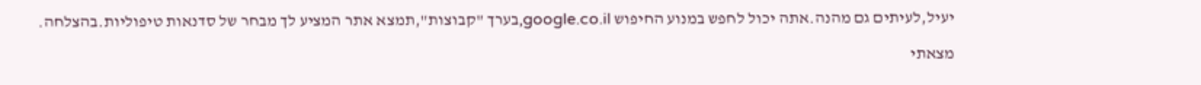יעיל,לעיתים גם מהנה.אתה יכול לחפש במנוע החיפוש google.co.il,בערך "קבוצות",תמצא אתר המציע לך מבחר של סדנאות טיפוליות.בהצלחה.

מצאתי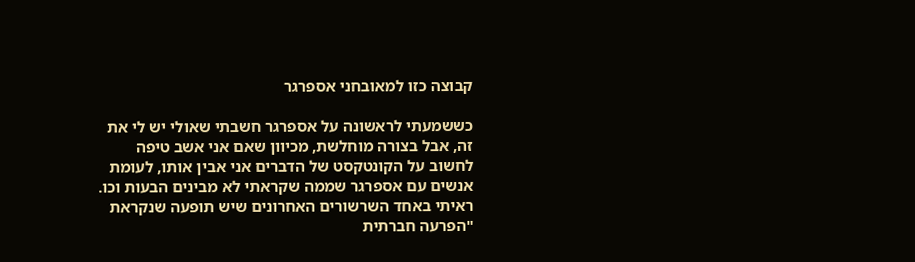קבוצה כזו למאובחני אספרגר

כששמעתי לראשונה על אספרגר חשבתי שאולי יש לי את זה, אבל בצורה מוחלשת, מכיוון שאם אני אשב טיפה לחשוב על הקונטקסט של הדברים אני אבין אותו, לעומת אנשים עם אספרגר שממה שקראתי לא מבינים הבעות וכו. ראיתי באחד השרשורים האחרונים שיש תופעה שנקראת "הפרעה חברתית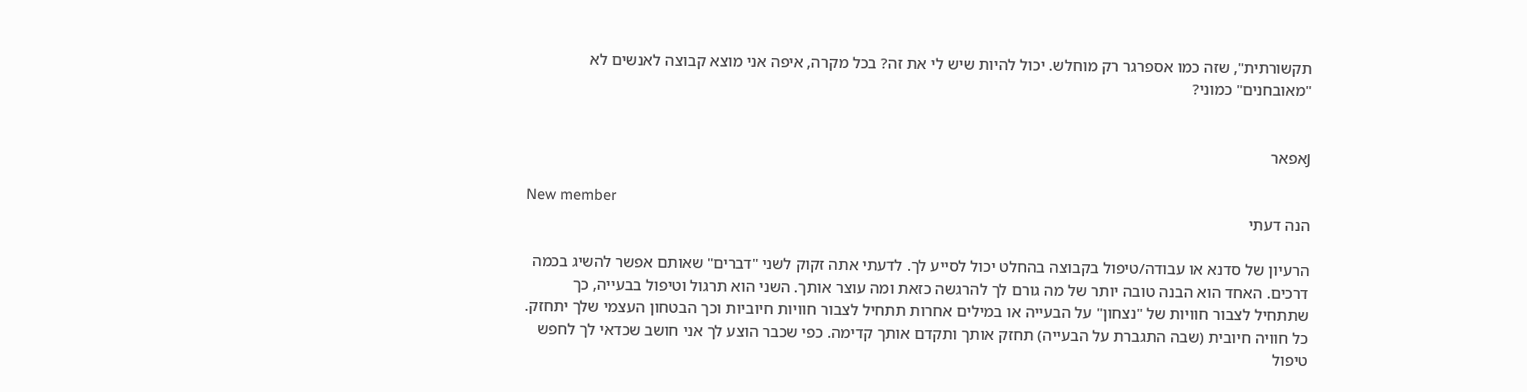תקשורתית", שזה כמו אספרגר רק מוחלש. יכול להיות שיש לי את זה? בכל מקרה, איפה אני מוצא קבוצה לאנשים לא "מאובחנים" כמוני?


Jאפאר

New member
הנה דעתי

הרעיון של סדנא או עבודה/טיפול בקבוצה בהחלט יכול לסייע לך. לדעתי אתה זקוק לשני "דברים" שאותם אפשר להשיג בכמה דרכים. האחד הוא הבנה טובה יותר של מה גורם לך להרגשה כזאת ומה עוצר אותך. השני הוא תרגול וטיפול בבעייה, כך שתתחיל לצבור חוויות של "נצחון" על הבעייה או במילים אחרות תתחיל לצבור חוויות חיוביות וכך הבטחון העצמי שלך יתחזק. כל חוויה חיובית (שבה התגברת על הבעייה) תחזק אותך ותקדם אותך קדימה. כפי שכבר הוצע לך אני חושב שכדאי לך לחפש טיפול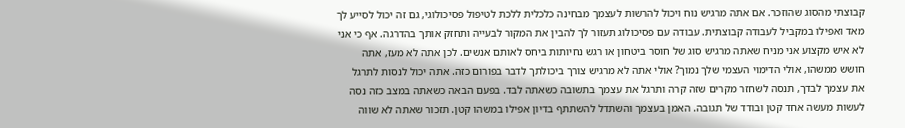קבוצתי מהסוג שהוזכר. אם אתה מרגיש נוח ויכול להרשות לעצמך מבחינה כלכלית ללכת לטיפול פסיכולוגי, גם זה יכול לסייע לך מאד ואפילו במקביל לעבודה קבוצתית. עבודה עם פסיכולוג תעזור לך להבין את המקור לבעייה ותחזק אותך בהדרגה. אף כי אני לא איש מקצוע אני מניח שאתה מרגיש סוג של חוסר ביטחון או רגש נחיותות ביחס לאותם אנשים. לכן אתה לא מעז, אתה חושש ממשהו, אולי הדימוי העצמי שלך נמוך? אולי אתה לא מרגיש צורך ביכולתך לדבר בפורום כזה. אתה יכול לנסות לתרגל את עצמך לבדך, תנסה לשחזר מקרים שזה קרה ותרגל את עצמך בתשובה כשאתה לבד. בפעם הבאה כשאתה במצב כזה נסה לעשות מעשה אחד קטן ובודד של תגובה. האמן בעצמך והשתדל להשתתף בדיון אפילו במשהו קטן. תזכור שאתה לא שווה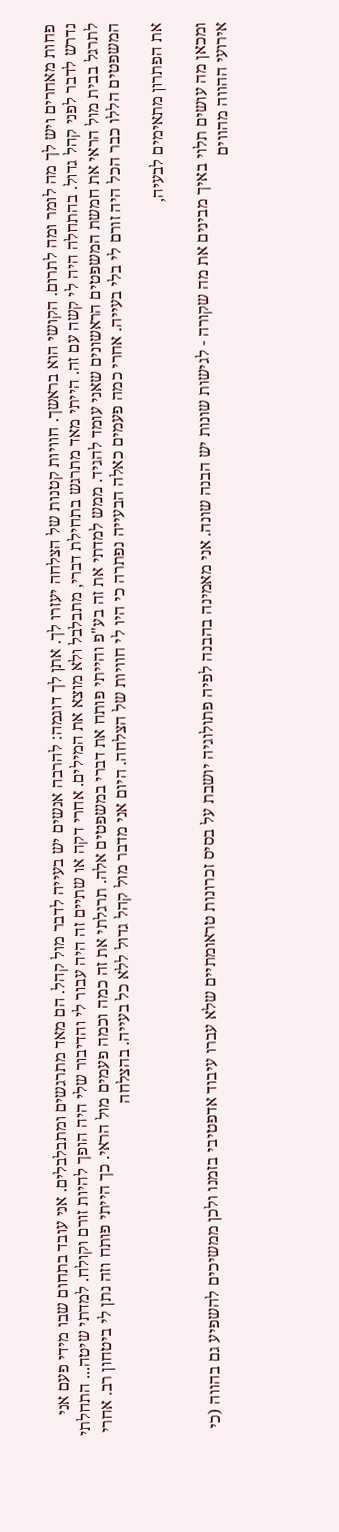פחות מאחרים ויש לך מה לומר ומה לתרום. הקושי הוא בראשך. חוויות קטנות של הצלחה יעזרו לך. אתן לך דוגמה: להרבה אנשים יש בעייה לדבר מול קהל. הם מאד מתרגשים ומתבלבלים. אני עובד בתחום שבו מידי פעם אני נדרש לדבר לפני קהל גדול. בהתחלה היה לי קשה עם זה. הייתי מאד מתרגש בתחילת דברי, מתבלבל ולא מוצא את המילים. אחרי דקה או שתיים זה היה עבור לי והדיבור שלי היה הופך להיות זורם וקולח. למדתי שיטה... התחלתי לתרגל בבית מול הראי את חמשת המשפטים הראשונים שאני עומד להגיד. ממש למדתי את זה בע"פ והייתי פותח את דברי במשפטים אלה. תרגלתי את זה כמה וכמה פעמים מול הראי. כך הייתי פותח וזה נתן לי ביטחון רב. אחרי המשפטים הללו כבר הכל היה זורם לי בלי בעייה. אחרי כמה פעמים כאלה הבעייה נפתרה כי היו לי חוויות של הצלחה. היום אני מדבר מול קהל גדול ללא כל בעייה. בהצלחה

את הפתרון מתאימים לבעיה,

ומכאן מה עושים תלוי באיך מבינים את מה שקורה - לגישות שונות יש הבנה שונה. אני מאמינה בהבנה לפיה פתולוגיה יושבת על בסיס זכרונות טראומתיים שלא עברו עיבוד אדפטיבי בזמנו ולכן ממשיכים להשפיע גם בהווה (כי אירועי ההווה מהווים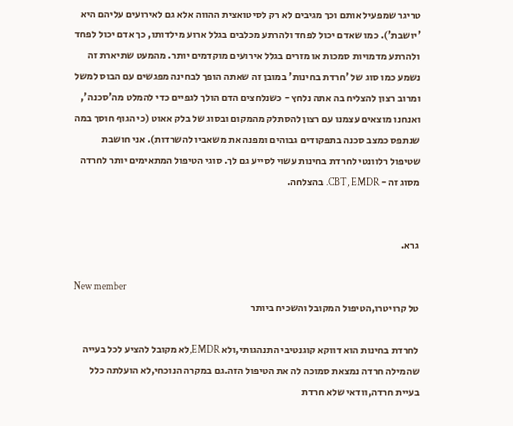טריגר שמפעיל אותם וכך מגיבים לא רק לסיטואצית ההווה אלא גם לאירועים עליהם היא 'יושבת'). כמו שאדם יכול לפחד ולהרתע מכלבים בגלל ארוע מילדותו, כך אדם יכול לפחד ולהרתע מדמויות סמכות או מזרים בגלל אירועים מוקדמים יותר. מהמעט שתיארת זה נשמע כמו סוג של 'חרדת בחינות' במובן זה שאתה הופך לבחינה מפגשים עם הבוס למשל ומרוב רצון להצליח בה אתה נלחץ - כשנלחצים הדם הולך לגפיים כדי להמלט מה'סכנה', ואנחנו מוצאים עצמנו עם רצון להסתלק מהמקום ובסוג של בלק אאוט (כי הגוף חוסך במה שנתפס כמצב סכנה בתפקודים גבוהים ומפנה את משאביו להשרדות). אני חושבת שטיפול רלוונטי לחרדת בחינות עשוי לסייע גם לך. סוגי הטיפול המתאימים יותר לחרדה מסוג זה - CBT, EMDR. בהצלחה.


גרא.

New member
טל קרויטרו,הטיפול המקובל והשכיח ביותר

לחרדת בחינות הוא דווקא קוגנטיבי התנהגותי,ולא EMDR,לא מקובל להציע לכל בעייה שהמילה חרדה נמצאת סמוכה לה את הטיפול הזה.גם במקרה הנוכחי,לא הועלתה כלל בעיית חרדה,וודאי שלא חרדת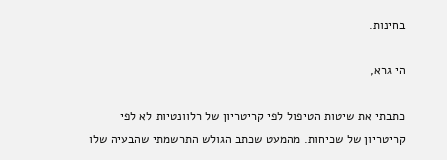בחינות.

הי גרא,

כתבתי את שיטות הטיפול לפי קריטריון של רלוונטיות לא לפי קריטריון של שכיחות. מהמעט שכתב הגולש התרשמתי שהבעיה שלו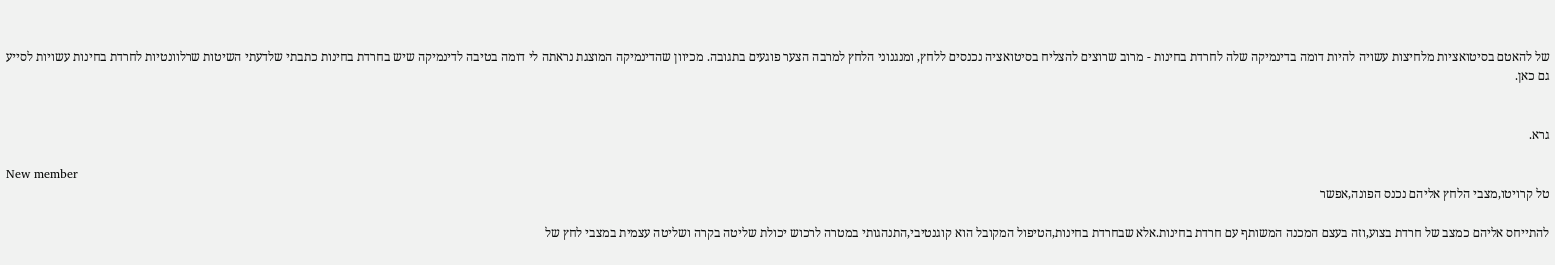של להאטם בסיטואציות מלחיצות עשויה להיות דומה בדינמיקה שלה לחרדת בחינות - מרוב שרוצים להצליח בסיטואציה נכנסים ללחץ, ומנגנוני הלחץ למרבה הצער פוגעים בתגובה. מכיוון שהדינמיקה המוצגת נראתה לי דומה בטיבה לדינמיקה שיש בחרדת בחינות כתבתי שלדעתי השיטות שרלוונטיות לחרדת בחינות עשויות לסייע גם כאן.


גרא.

New member
טל קרויטו,מצבי הלחץ אליהם נכנס הפונה,אפשר

להתייחס אליהם כמצב של חרדת בצוע,וזה בעצם המכנה המשותף עם חרדת בחינות.אלא שבחרדת בחינות,הטיפול המקובל הוא קוגנטיבי,התנהגותי במטרה לרכוש יכולת שליטה בקרה ושליטה עצמית במצבי לחץ של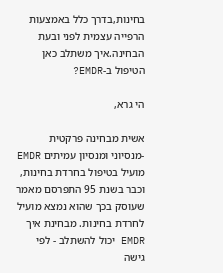בחינות,בדרך כלל באמצעות הרפייה עצמית לפני ובעת הבחינה.איך משתלב כאן הטיפול ב-EMDR?

הי גרא,

אשית מבחינה פרקטית -מנסיוני ומנסיון עמיתים EMDR מועיל בטיפול בחרדת בחינות, וכבר בשנת 95 התפרסם מאמר שעוסק בכך שהוא נמצא מועיל לחרדת בחינות. מבחינת איך EMDR יכול להשתלב - לפי גישה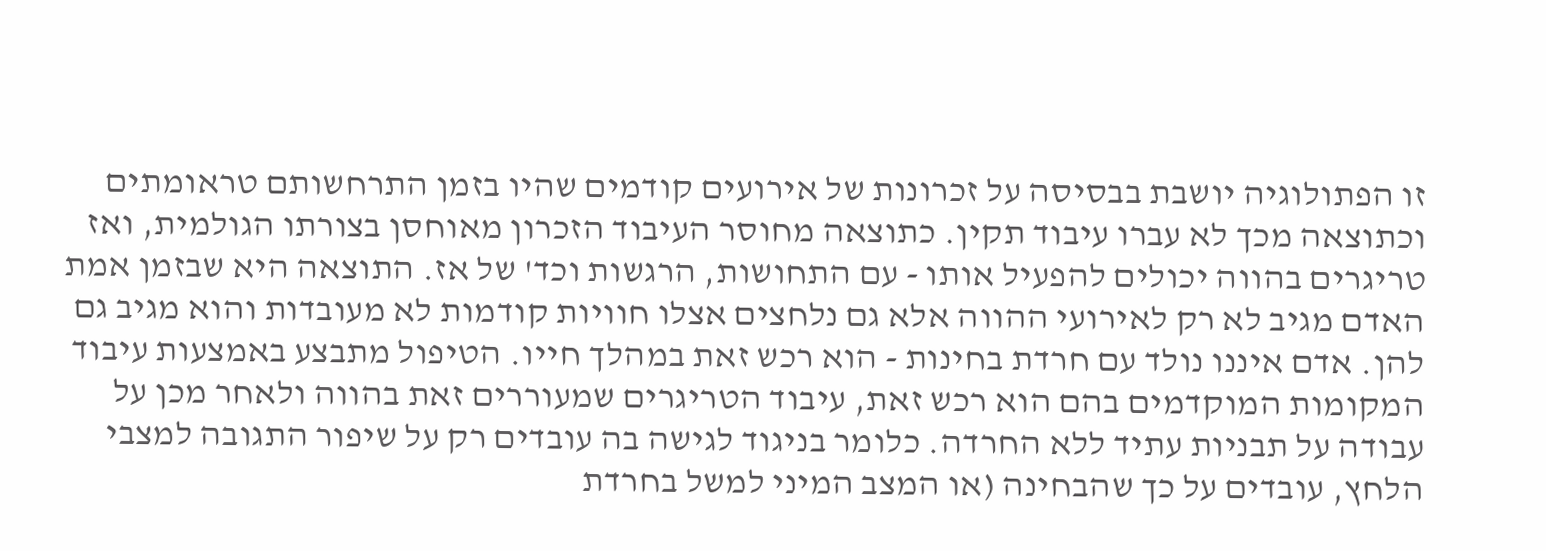זו הפתולוגיה יושבת בבסיסה על זכרונות של אירועים קודמים שהיו בזמן התרחשותם טראומתים וכתוצאה מכך לא עברו עיבוד תקין. כתוצאה מחוסר העיבוד הזכרון מאוחסן בצורתו הגולמית, ואז טריגרים בהווה יכולים להפעיל אותו - עם התחושות, הרגשות וכד' של אז. התוצאה היא שבזמן אמת האדם מגיב לא רק לאירועי ההווה אלא גם נלחצים אצלו חוויות קודמות לא מעובדות והוא מגיב גם להן. אדם איננו נולד עם חרדת בחינות - הוא רכש זאת במהלך חייו. הטיפול מתבצע באמצעות עיבוד המקומות המוקדמים בהם הוא רכש זאת, עיבוד הטריגרים שמעוררים זאת בהווה ולאחר מכן על עבודה על תבניות עתיד ללא החרדה. כלומר בניגוד לגישה בה עובדים רק על שיפור התגובה למצבי הלחץ, עובדים על כך שהבחינה (או המצב המיני למשל בחרדת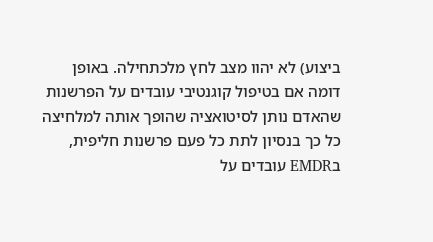ביצוע) לא יהוו מצב לחץ מלכתחילה. באופן דומה אם בטיפול קוגנטיבי עובדים על הפרשנות שהאדם נותן לסיטואציה שהופך אותה למלחיצה כל כך בנסיון לתת כל פעם פרשנות חליפית, בEMDR עובדים על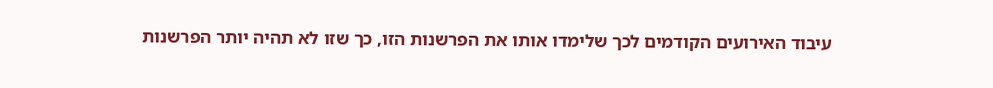עיבוד האירועים הקודמים לכך שלימדו אותו את הפרשנות הזו, כך שזו לא תהיה יותר הפרשנות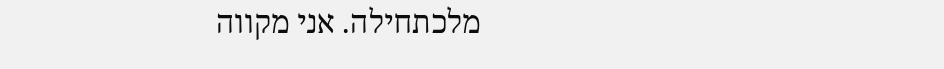מלכתחילה. אני מקווה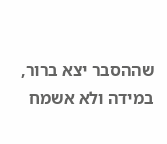שההסבר יצא ברור, במידה ולא אשמח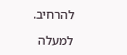להרחיב.

למעלה